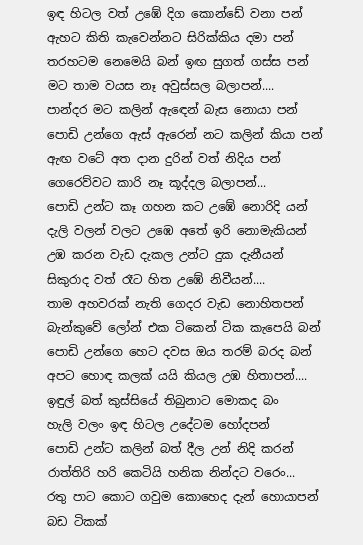ඉඳ හිටල වත් උඹේ දිග කොන්ඩේ වනා පන්
ඇහට කිති කැවෙන්නට සිරික්කිය දමා පන්
තරහටම නෙමෙයි බන් ඉඟ සුගත් ගස්ස පන්
මට තාම වයස නෑ අවුස්සල බලාපන්....
පාන්දර මට කලින් ඇඳෙන් බැස නොයා පන්
පොඩි උන්ගෙ ඇස් ඇරෙන් නට කලින් කියා පන්
ඇඟ වටේ අත දාන දුරින් වත් නිදිය පන්
ගෙරෙව්වට කාරි නෑ කූද්දල බලාපන්...
පොඩි උන්ට කෑ ගහන කට උඹේ නොරිදි යන්
දැලි වලන් වලට උඹෙ අතේ ඉරි නොමැකියන්
උඹ කරන වැඩ දැකල උන්ට දුක දැනීයන්
සිකුරාද වත් රෑට හිත උඹේ නිවීයන්....
තාම අහවරක් නැති ගෙදර වැඩ නොහිතපන්
බැන්කුවේ ලෝන් එක ටිකෙන් ටික කැපෙයි බන්
පොඩි උන්ගෙ හෙට දවස ඔය තරම් බරද බන්
අපට හොඳ කලක් යයි කියල උඹ හිතාපන්....
ඉඳුල් බත් කුස්සියේ තිබුනාට මොකද බං
හැලි වලං ඉඳ හිටල උදේටම හෝදපන්
පොඩි උන්ට කලින් බත් දීල උන් නිදි කරන්
රාත්තිරි හරි කෙටියි හනික නින්දට වරෙං...
රතු පාට කොට ගවුම කොහෙද දැන් හොයාපන්
බඩ ටිකක්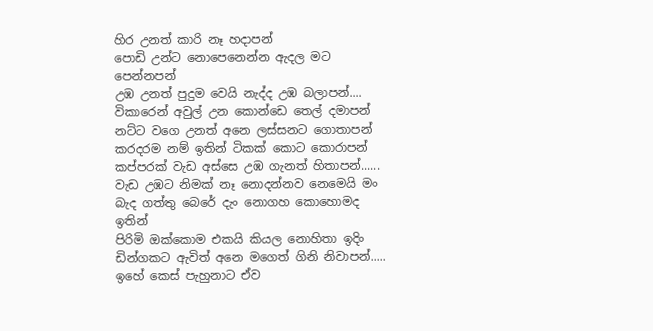හිර උනත් කාරි නෑ හදාපන්
පොඩි උන්ට නොපෙනෙන්න ඇදල මට පෙන්නපන්
උඹ උනත් පුදුම වෙයි නැද්ද උඹ බලාපන්....
විකාරෙන් අවුල් උන කොන්ඩෙ තෙල් දමාපන්
නට්ට වගෙ උනත් අනෙ ලස්සනට ගොතාපන්
කරදරම නම් ඉතින් ටිකක් කොට කොරාපන්
කප්පරක් වැඩ අස්සෙ උඹ ගැනත් හිතාපන්......
වැඩ උඹට නිමක් නෑ නොදන්නව නෙමෙයි මං
බැද ගත්තු බෙරේ දැං නොගහ කොහොමද ඉතින්
පිරිමි ඔක්කොම එකයි කියල නොහිතා ඉදිං
ඩින්ගකට ඇවිත් අනෙ මගෙත් ගිනි නිවාපන්.....
ඉහේ කෙස් පැහුනාට ඒව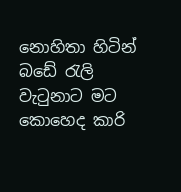නොහිතා හිටින්
බඩේ රැලි වැටුනාට මට කොහෙද කාරි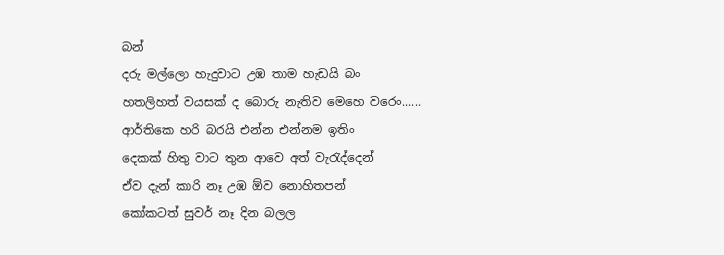බන්
දරු මල්ලො හැදුවාට උඹ තාම හැඩයි බං
හතලිහත් වයසක් ද බොරු නැතිව මෙහෙ වරෙං......
ආර්තිකෙ හරි බරයි එන්න එන්නම ඉතිං
දෙකක් හිතු වාට තුන ආවෙ අත් වැරැද්දෙන්
ඒව දැන් කාරි නෑ උඹ ඕව නොහිතපන්
කෝකටත් සුවර් නෑ දින බලල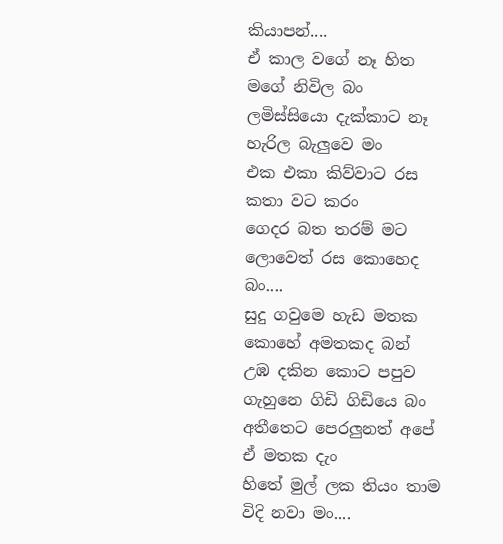කියාපන්....
ඒ කාල වගේ නෑ හිත මගේ නිවිල බං
ලමිස්සියො දැක්කාට නෑ හැරිල බැලුවෙ මං
එක එකා කිව්වාට රස කතා වට කරං
ගෙදර බත තරම් මට ලොවෙත් රස කොහෙද බං....
සුදු ගවුමෙ හැඩ මතක කොහේ අමතකද බන්
උඹ දකින කොට පපුව ගැහුනෙ ගිඩි ගිඩියෙ බං
අතීතෙට පෙරලුනත් අපේ ඒ මතක දැං
හිතේ මුල් ලක තියං තාම විදි නවා මං....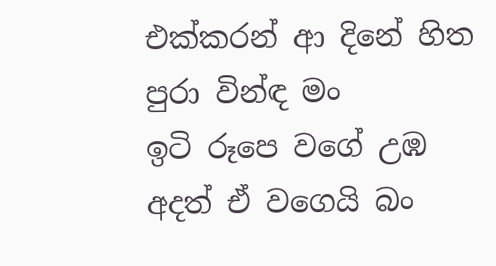එක්කරන් ආ දිනේ හිත පුරා වින්ඳ මං
ඉටි රූපෙ වගේ උඹ අදත් ඒ වගෙයි බං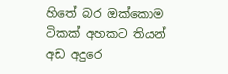හිතේ බර ඔක්කොම ටිකක් අහකට තියන්
අඩ අදුරෙ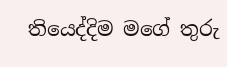තියෙද්දිම මගේ තුරු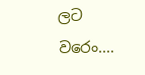ලට වරෙං....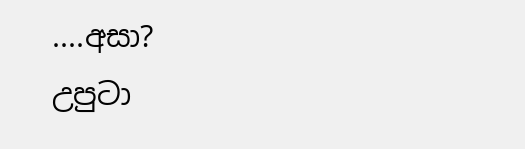....අසා?
උපුටා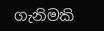ගැනිමකි